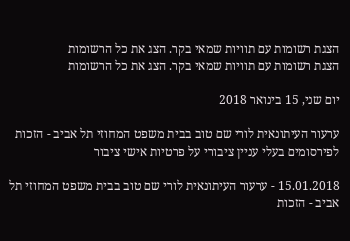הצגת רשומות עם תוויות שמאי בקר. הצג את כל הרשומות
הצגת רשומות עם תוויות שמאי בקר. הצג את כל הרשומות

יום שני, 15 בינואר 2018

ערעור העיתונאית לורי שם טוב בבית משפט המחוזי תל אביב - הזכות לפירסומים בעלי עניין ציבורי על פרטיות אישי ציבור

15.01.2018 - ערעור העיתונאית לורי שם טוב בבית משפט המחוזי תל אביב - הזכות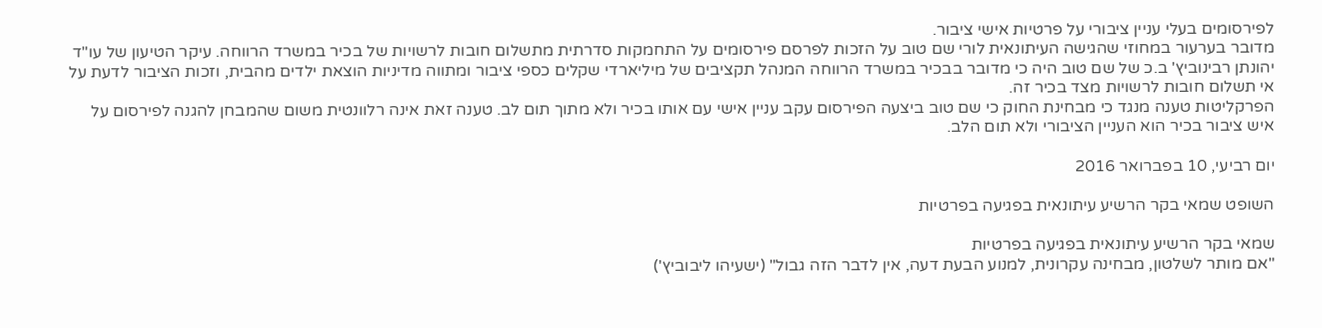לפירסומים בעלי עניין ציבורי על פרטיות אישי ציבור.
מדובר בערעור במחוזי שהגישה העיתונאית לורי שם טוב על הזכות לפרסם פירסומים על התחמקות סדרתית מתשלום חובות לרשויות של בכיר במשרד הרווחה. עיקר הטיעון של עו"ד יהונתן רבינוביץ' ב.כ של שם טוב היה כי מדובר בבכיר במשרד הרווחה המנהל תקציבים של מיליארדי שקלים כספי ציבור ומתווה מדיניות הוצאת ילדים מהבית, וזכות הציבור לדעת על אי תשלום חובות לרשויות מצד בכיר זה.
הפרקליטות טענה מנגד כי מבחינת החוק כי שם טוב ביצעה הפירסום עקב עניין אישי עם אותו בכיר ולא מתוך תום לב. טענה זאת אינה רלוונטית משום שהמבחן להגנה לפירסום על איש ציבור בכיר הוא העניין הציבורי ולא תום הלב.

יום רביעי, 10 בפברואר 2016

השופט שמאי בקר הרשיע עיתונאית בפגיעה בפרטיות

שמאי בקר הרשיע עיתונאית בפגיעה בפרטיות
"אם מותר לשלטון, מבחינה עקרונית, למנוע הבעת דעה, אין לדבר הזה גבול" (ישעיהו ליבוביץ')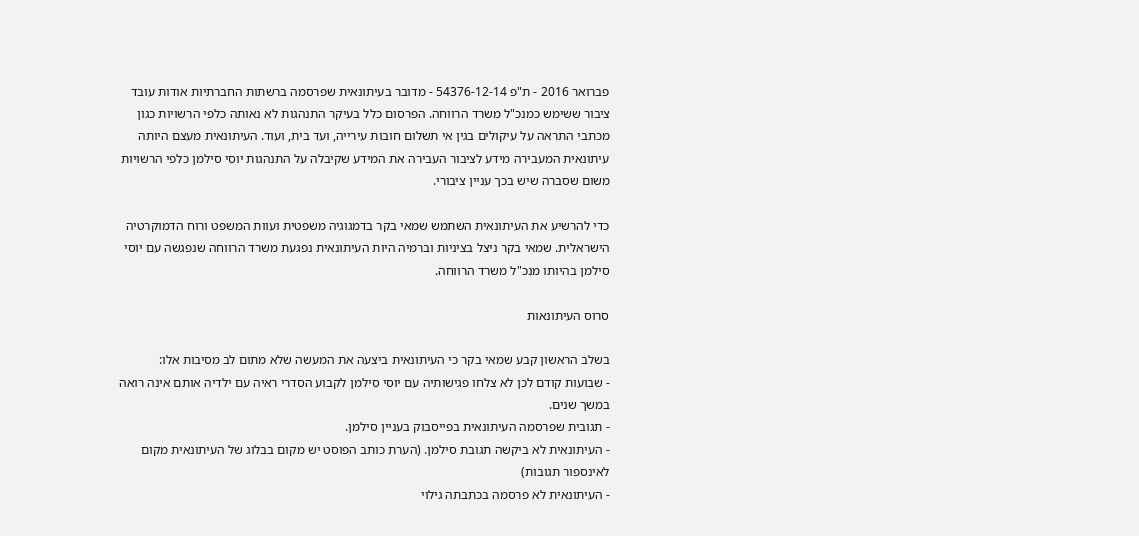פברואר 2016 - ת"פ 54376-12-14 - מדובר בעיתונאית שפרסמה ברשתות החברתיות אודות עובד ציבור ששימש כמנכ"ל משרד הרווחה. הפרסום כלל בעיקר התנהגות לא נאותה כלפי הרשויות כגון מכתבי התראה על עיקולים בגין אי תשלום חובות עירייה, ועד בית, ועוד. העיתונאית מעצם היותה עיתונאית המעבירה מידע לציבור העבירה את המידע שקיבלה על התנהגות יוסי סילמן כלפי הרשויות משום שסברה שיש בכך עניין ציבורי.

כדי להרשיע את העיתונאית השתמש שמאי בקר בדמגוגיה משפטית ועוות המשפט ורוח הדמוקרטיה הישראלית. שמאי בקר ניצל בציניות וברמיה היות העיתונאית נפגעת משרד הרווחה שנפגשה עם יוסי סילמן בהיותו מנכ"ל משרד הרווחה.

סרוס העיתונאות

בשלב הראשון קבע שמאי בקר כי העיתונאית ביצעה את המעשה שלא מתום לב מסיבות אלו:
- שבועות קודם לכן לא צלחו פגישותיה עם יוסי סילמן לקבוע הסדרי ראיה עם ילדיה אותם אינה רואה במשך שנים.
- תגובית שפרסמה העיתונאית בפייסבוק בעניין סילמן.
- העיתונאית לא ביקשה תגובת סילמן. (הערת כותב הפוסט יש מקום בבלוג של העיתונאית מקום לאינספור תגובות)
- העיתונאית לא פרסמה בכתבתה גילוי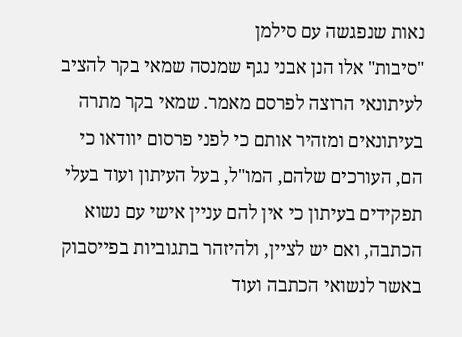נאות שנפגשה עם סילמן
"סיבות" אלו הנן אבני נגף שמנסה שמאי בקר להציב לעיתונאי הרוצה לפרסם מאמר. שמאי בקר מתרה בעיתונאים ומזהיר אותם כי לפני פרסום יוודאו כי הם, העורכים שלהם, המו"ל, בעל העיתון ועוד בעלי תפקידים בעיתון כי אין להם עניין אישי עם נשוא הכתבה, ואם יש לציין, ולהיזהר בתגוביות בפייסבוק באשר לנשואי הכתבה ועוד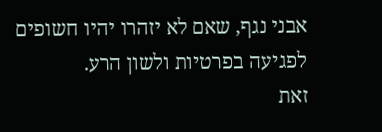אבני נגף, שאם לא יזהרו יהיו חשופים לפגיעה בפרטיות ולשון הרע.
זאת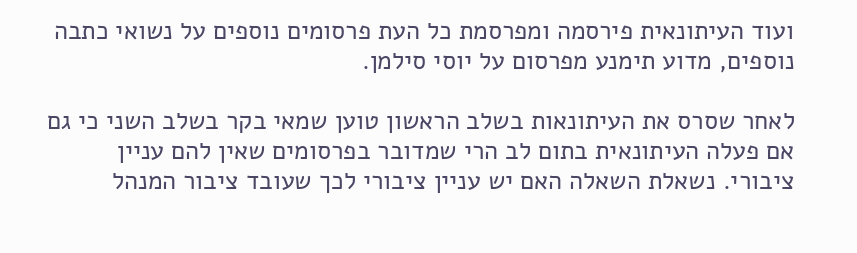ועוד העיתונאית פירסמה ומפרסמת כל העת פרסומים נוספים על נשואי כתבה נוספים, מדוע תימנע מפרסום על יוסי סילמן.

לאחר שסרס את העיתונאות בשלב הראשון טוען שמאי בקר בשלב השני כי גם אם פעלה העיתונאית בתום לב הרי שמדובר בפרסומים שאין להם עניין ציבורי. נשאלת השאלה האם יש עניין ציבורי לכך שעובד ציבור המנהל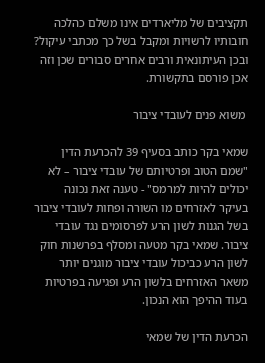תקציבים של מליארדים אינו משלם כהלכה חובותיו לרשויות ומקבל בשל כך מכתבי עיקול? ובכן העיתונאית ורבים אחרים סבורים שכן וזה אכן פורסם בתקשורת.

 משוא פנים לעובדי ציבור

שמאי בקר כותב בסעיף 39 להכרעת הדין "שמם הטוב ופרטיותם של עובדי ציבור – לא יכולים להיות למרמס" - טענה זאת נכונה בעיקר לאזרחים מו השורה ופחות לעובדי ציבור בשל הגנות לשון הרע לפרסומים נגד עובדי ציבור. שמאי בקר מטעה ומסלף בפרשנות חוק לשון הרע כביכול עובדי ציבור מוגנים יותר משאר האזרחים בלשון הרע ופגיעה בפרטיות בעוד ההיפך הוא הנכון.

הכרעת הדין של שמאי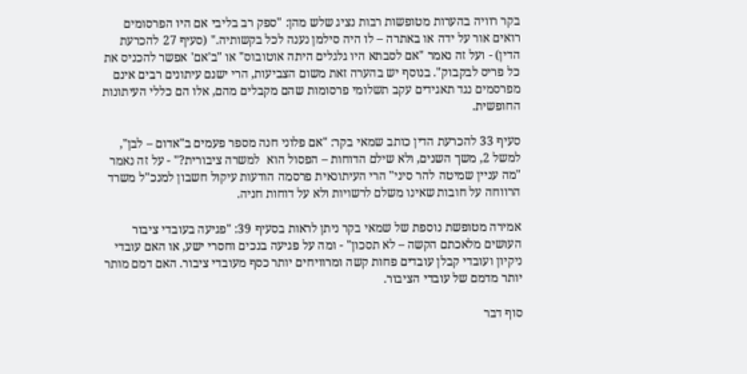בקר רוויה בהערות מטופשות רבות נציג שלש מהן: "ספק רב בליבי אם היו הפרסומים רואים אור על ידה או באתרה – לו היה סילמן נענה לכל בקשותיה." (סעיף 27 להכרעת הדין) - ועל זה נאמר "אם לסבתא היו גלגלים היתה אוטובוס" או "ב'אם' אפשר להכניס את כל פריס לבקבוק". בנוסף יש בהערה זאת משום הצביעות, הרי ישנם עיתונים רבים אינם מפרסמים נגד תאגידים עקב תשלומי פרסומות שהם מקבלים מהם, אלו הם כללי העיתונות החופשית.

סעיף 33 להכרעת הדין כותב שמאי בקר: "אם פלוני חנה מספר פעמים ב"אדום – לבן", למשל 2, משך השנים, ולא שילם הדוחות – הפסול הוא  למשרה ציבורית?" - על זה נאמר "מה עניין שמיטה להר סיני" הרי העיתונאית פרסמה הודעות עיקול חשבון למנכ"ל משרד הרווחה על חובות שאינו משלם לרשויות ולא על דוחות חניה.

אמירה מטופשת נוספת של שמאי בקר ניתן לראות בסעיף 39: "פגיעה בעובדי ציבור העושים מלאכתם הקשה – לא תסכון" - ומה על פגיעה בנכים וחסרי ישע, או האם עובדי ניקיון ועובדי קבלן עובדים פחות קשה ומרוויחים יותר כסף מעובדי ציבור. האם דמם מותר יותר מדמם של עובדי הציבור.

סוף דבר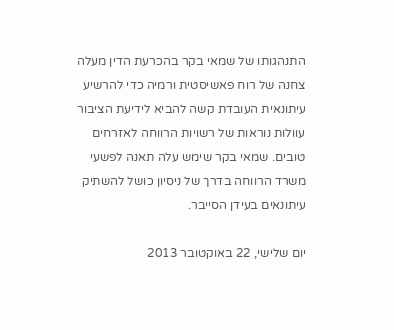התנהגותו של שמאי בקר בהכרעת הדין מעלה צחנה של רוח פאשיסטית ורמיה כדי להרשיע עיתונאית העובדת קשה להביא לידיעת הציבור עוולות נוראות של רשויות הרווחה לאזרחים טובים. שמאי בקר שימש עלה תאנה לפשעי משרד הרווחה בדרך של ניסיון כושל להשתיק עיתונאים בעידן הסייבר.

יום שלישי, 22 באוקטובר 2013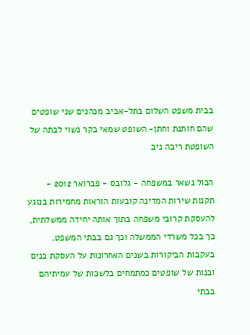בבית משפט השלום בתל-אביב מכהנים שני שופטים שהם חותנת וחתן- השופט שמאי בקר נשוי לבתה של השופטת ריבה ניב

הכול נשאר במשפחה - גלובס - פברואר 2012 - תקנות שירות המדינה קובעות הוראות מחמירות בנוגע להעסקת קרובי משפחה בתוך אותה יחידה ממשלתית, כך בכל משרדי הממשלה וכך גם בבתי המשפט. בעקבות הביקורות בשנים האחרונות על העסקת בנים ובנות של שופטים כמתמחים בלשכות של עמיתיהם בבתי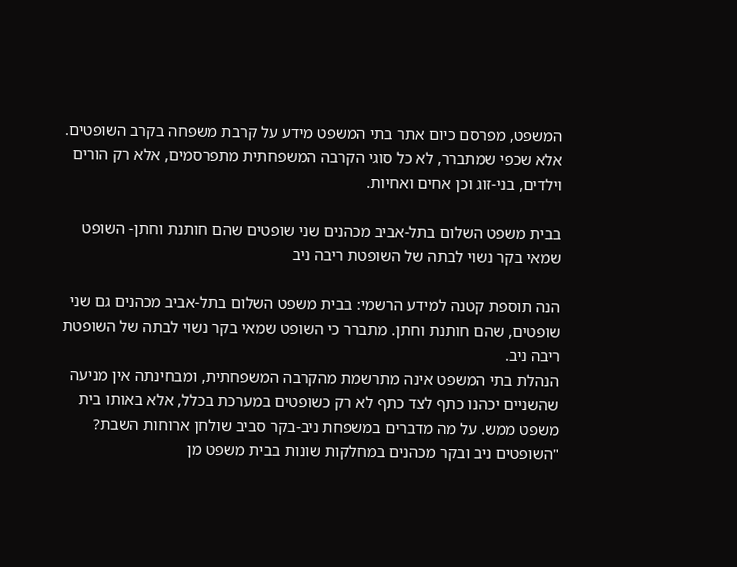המשפט, מפרסם כיום אתר בתי המשפט מידע על קרבת משפחה בקרב השופטים. אלא שכפי שמתברר, לא כל סוגי הקרבה המשפחתית מתפרסמים, אלא רק הורים וילדים, בני-זוג וכן אחים ואחיות.

בבית משפט השלום בתל-אביב מכהנים שני שופטים שהם חותנת וחתן- השופט שמאי בקר נשוי לבתה של השופטת ריבה ניב

הנה תוספת קטנה למידע הרשמי: בבית משפט השלום בתל-אביב מכהנים גם שני שופטים, שהם חותנת וחתן. מתברר כי השופט שמאי בקר נשוי לבתה של השופטת ריבה ניב.
הנהלת בתי המשפט אינה מתרשמת מהקרבה המשפחתית, ומבחינתה אין מניעה שהשניים יכהנו כתף לצד כתף לא רק כשופטים במערכת בכלל, אלא באותו בית משפט ממש. על מה מדברים במשפחת ניב-בקר סביב שולחן ארוחות השבת?
"השופטים ניב ובקר מכהנים במחלקות שונות בבית משפט מן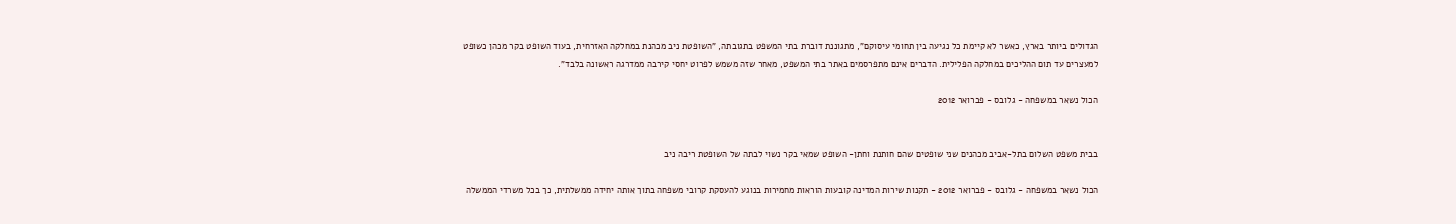הגדולים ביותר בארץ, כאשר לא קיימת כל נגיעה בין תחומי עיסוקם", מתגוננת דוברת בתי המשפט בתגובתה, "השופטת ניב מכהנת במחלקה האזרחית, בעוד השופט בקר מכהן כשופט למעצרים עד תום ההליכים במחלקה הפלילית. הדברים אינם מתפרסמים באתר בתי המשפט, מאחר שזה משמש לפרוט יחסי קירבה ממדרגה ראשונה בלבד".

הכול נשאר במשפחה - גלובס - פברואר 2012


בבית משפט השלום בתל-אביב מכהנים שני שופטים שהם חותנת וחתן- השופט שמאי בקר נשוי לבתה של השופטת ריבה ניב

הכול נשאר במשפחה - גלובס - פברואר 2012 - תקנות שירות המדינה קובעות הוראות מחמירות בנוגע להעסקת קרובי משפחה בתוך אותה יחידה ממשלתית, כך בכל משרדי הממשלה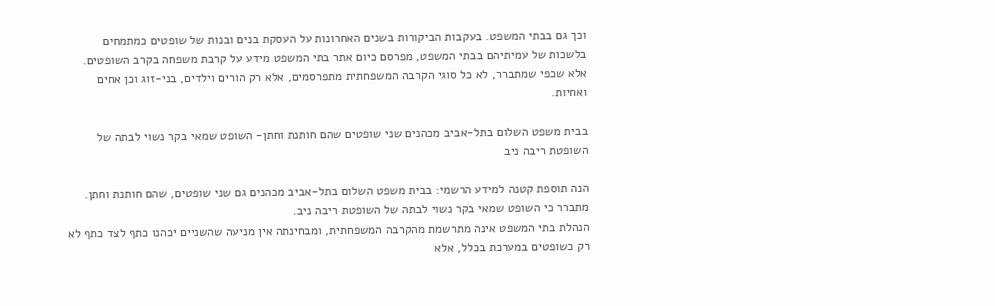וכך גם בבתי המשפט. בעקבות הביקורות בשנים האחרונות על העסקת בנים ובנות של שופטים כמתמחים בלשכות של עמיתיהם בבתי המשפט, מפרסם כיום אתר בתי המשפט מידע על קרבת משפחה בקרב השופטים. אלא שכפי שמתברר, לא כל סוגי הקרבה המשפחתית מתפרסמים, אלא רק הורים וילדים, בני-זוג וכן אחים ואחיות.

בבית משפט השלום בתל-אביב מכהנים שני שופטים שהם חותנת וחתן- השופט שמאי בקר נשוי לבתה של השופטת ריבה ניב

הנה תוספת קטנה למידע הרשמי: בבית משפט השלום בתל-אביב מכהנים גם שני שופטים, שהם חותנת וחתן. מתברר כי השופט שמאי בקר נשוי לבתה של השופטת ריבה ניב.
הנהלת בתי המשפט אינה מתרשמת מהקרבה המשפחתית, ומבחינתה אין מניעה שהשניים יכהנו כתף לצד כתף לא רק כשופטים במערכת בכלל, אלא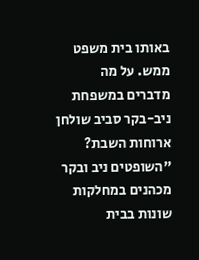באותו בית משפט ממש. על מה מדברים במשפחת ניב-בקר סביב שולחן ארוחות השבת?
"השופטים ניב ובקר מכהנים במחלקות שונות בבית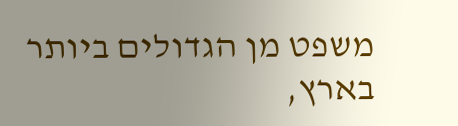משפט מן הגדולים ביותר בארץ,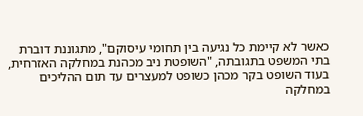כאשר לא קיימת כל נגיעה בין תחומי עיסוקם", מתגוננת דוברת בתי המשפט בתגובתה, "השופטת ניב מכהנת במחלקה האזרחית, בעוד השופט בקר מכהן כשופט למעצרים עד תום ההליכים במחלקה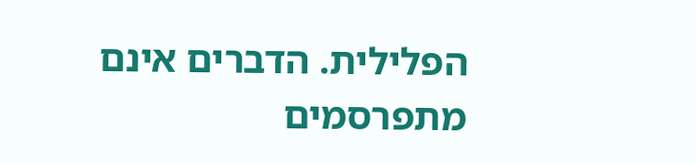הפלילית. הדברים אינם מתפרסמים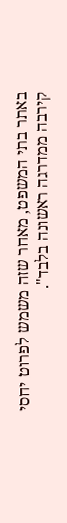באתר בתי המשפט, מאחר שזה משמש לפרוט יחסי קירבה ממדרגה ראשונה בלבד".